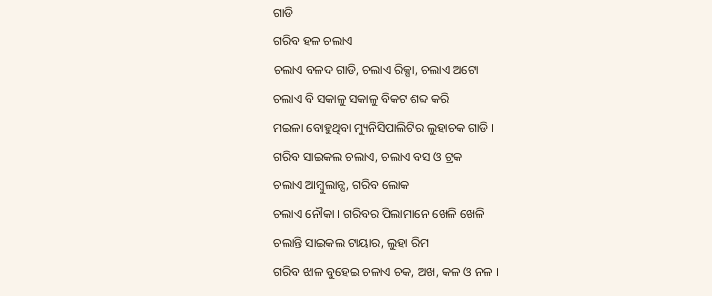ଗାଡି
ଗରିବ ହଳ ଚଲାଏ
ଚଲାଏ ବଳଦ ଗାଡି, ଚଲାଏ ରିକ୍ସା, ଚଲାଏ ଅଟୋ
ଚଲାଏ ବି ସକାଳୁ ସକାଳୁ ବିକଟ ଶବ୍ଦ କରି
ମଇଳା ବୋହୁଥିବା ମ୍ୟୁନିସିପାଲିଟିର ଲୁହାଚକ ଗାଡି ।
ଗରିବ ସାଇକଲ ଚଲାଏ, ଚଲାଏ ବସ ଓ ଟ୍ରକ
ଚଲାଏ ଆମ୍ବୁଲାନ୍ସ, ଗରିବ ଲୋକ
ଚଲାଏ ନୌକା । ଗରିବର ପିଲାମାନେ ଖେଳି ଖେଳି
ଚଲାନ୍ତି ସାଇକଲ ଟାୟାର, ଲୁହା ରିମ
ଗରିବ ଝାଳ ବୁହେଇ ଚଳାଏ ଚକ, ଅଖ, କଳ ଓ ନଳ ।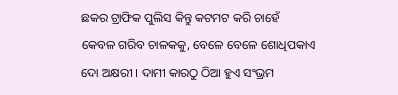ଛକର ଟ୍ରାଫିକ ପୁଲିସ କିନ୍ତୁ କଟମଟ କରି ଚାହେଁ
କେବଳ ଗରିବ ଚାଳକକୁ, ବେଳେ ବେଳେ ଶୋଧିପକାଏ
ଦୋ ଅକ୍ଷରୀ । ଦାମୀ କାରଠୁ ଠିଆ ହୁଏ ସଂଭ୍ରମ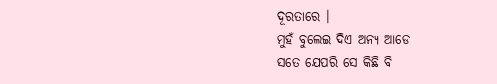ଦୂରତାରେ ।
ମୁହଁ ବୁଲେଇ ଦିଏ ଅନ୍ୟ ଆଡେ
ସତେ ଯେପରି ସେ କିଛି ବି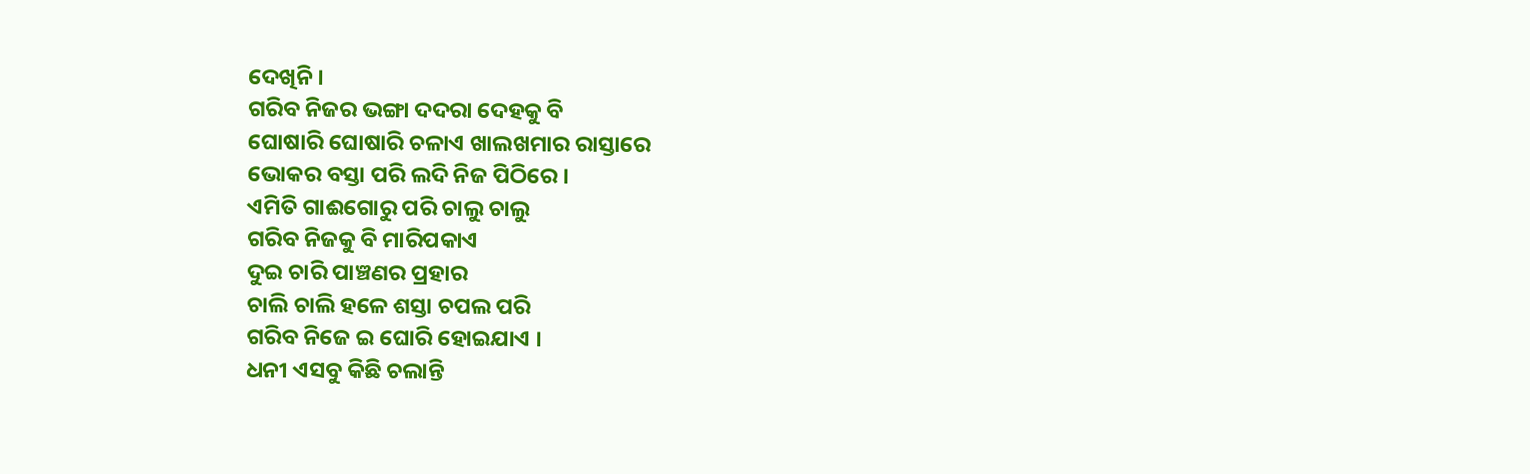ଦେଖିନି ।
ଗରିବ ନିଜର ଭଙ୍ଗା ଦଦରା ଦେହକୁ ବି
ଘୋଷାରି ଘୋଷାରି ଚଳାଏ ଖାଲଖମାର ରାସ୍ତାରେ
ଭୋକର ବସ୍ତା ପରି ଲଦି ନିଜ ପିଠିରେ ।
ଏମିତି ଗାଈଗୋରୁ ପରି ଚାଲୁ ଚାଲୁ
ଗରିବ ନିଜକୁ ବି ମାରିପକାଏ
ଦୁଇ ଚାରି ପାଞ୍ଚଣର ପ୍ରହାର
ଚାଲି ଚାଲି ହଳେ ଶସ୍ତା ଚପଲ ପରି
ଗରିବ ନିଜେ ଇ ଘୋରି ହୋଇଯାଏ ।
ଧନୀ ଏସବୁ କିଛି ଚଲାନ୍ତି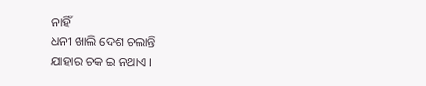ନାହିଁ
ଧନୀ ଖାଲି ଦେଶ ଚଲାନ୍ତି
ଯାହାର ଚକ ଇ ନଥାଏ ।